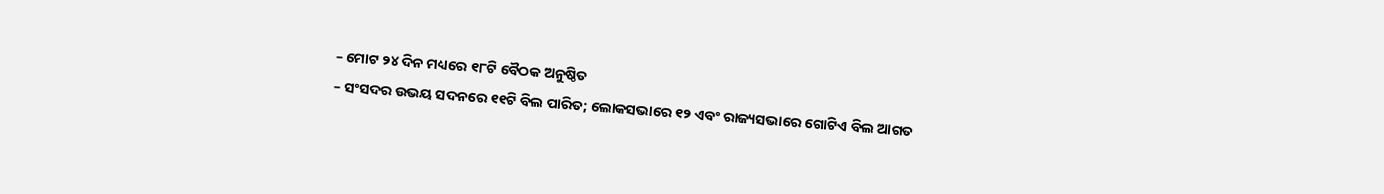– ମୋଟ ୨୪ ଦିନ ମଧ୍ୟରେ ୧୮ଟି ବୈଠକ ଅନୁଷ୍ଠିତ
– ସଂସଦର ଉଭୟ ସଦନରେ ୧୧ଟି ବିଲ ପାରିତ; ଲୋକସଭାରେ ୧୨ ଏବଂ ରାଜ୍ୟସଭାରେ ଗୋଟିଏ ବିଲ ଆଗତ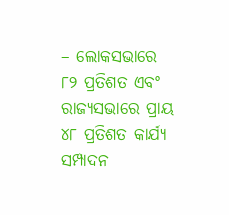– ଲୋକସଭାରେ ୮୨ ପ୍ରତିଶତ ଏବଂ ରାଜ୍ୟସଭାରେ ପ୍ରାୟ ୪୮ ପ୍ରତିଶତ କାର୍ଯ୍ୟ ସମ୍ପାଦନ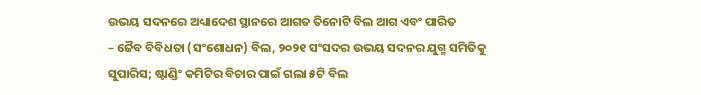ଉଭୟ ସଦନରେ ଅଧ୍ୟାଦେଶ ସ୍ଥାନରେ ଆଗତ ତିନୋଟି ବିଲ ଆଗ ଏବଂ ପାରିତ
– ଜୈବ ବିବିଧତା (ସଂଶୋଧନ) ବିଲ, ୨୦୨୧ ସଂସଦର ଉଭୟ ସଦନର ଯୁଗ୍ମ ସମିତିକୁ ସୁପାରିସ; ଷ୍ଟାଣ୍ଡିଂ କମିଟିର ବିଚାର ପାଇଁ ଗଲା ୫ଟି ବିଲ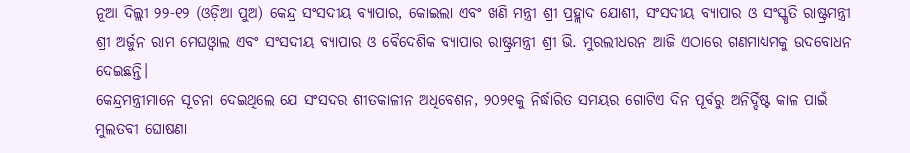ନୂଆ ଦିଲ୍ଲୀ ୨୨-୧୨ (ଓଡ଼ିଆ ପୁଅ) କେନ୍ଦ୍ର ସଂସଦୀୟ ବ୍ୟାପାର, କୋଇଲା ଏବଂ ଖଣି ମନ୍ତ୍ରୀ ଶ୍ରୀ ପ୍ରହ୍ଲାଦ ଯୋଶୀ, ସଂସଦୀୟ ବ୍ୟାପାର ଓ ସଂସ୍କୃତି ରାଷ୍ଟ୍ରମନ୍ତ୍ରୀ ଶ୍ରୀ ଅର୍ଜୁନ ରାମ ମେଘଓ୍ବାଲ ଏବଂ ସଂସଦୀୟ ବ୍ୟାପାର ଓ ବୈଦେଶିକ ବ୍ୟାପାର ରାଷ୍ଟ୍ରମନ୍ତ୍ରୀ ଶ୍ରୀ ଭି. ମୁରଲୀଧରନ ଆଜି ଏଠାରେ ଗଣମାଧ୍ୟମକୁ ଉଦବୋଧନ ଦେଇଛନ୍ତି।
କେନ୍ଦ୍ରମନ୍ତ୍ରୀମାନେ ସୂଚନା ଦେଇଥିଲେ ଯେ ସଂସଦର ଶୀତକାଳୀନ ଅଧିବେଶନ, ୨୦୨୧କୁ ନିର୍ଦ୍ଧାରିତ ସମୟର ଗୋଟିଏ ଦିନ ପୂର୍ବରୁ ଅନିର୍ଦ୍ଦିଷ୍ଟ କାଳ ପାଇଁ ମୁଲତବୀ ଘୋଷଣା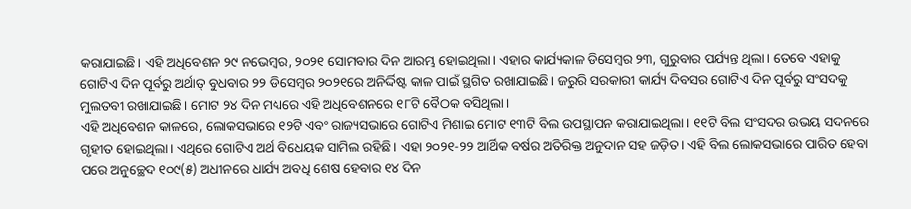କରାଯାଇଛି। ଏହି ଅଧିବେଶନ ୨୯ ନଭେମ୍ବର, ୨୦୨୧ ସୋମବାର ଦିନ ଆରମ୍ଭ ହୋଇଥିଲା। ଏହାର କାର୍ଯ୍ୟକାଳ ଡିସେମ୍ବର ୨୩, ଗୁରୁବାର ପର୍ଯ୍ୟନ୍ତ ଥିଲା। ତେବେ ଏହାକୁ ଗୋଟିଏ ଦିନ ପୂର୍ବରୁ ଅର୍ଥାତ୍ ବୁଧବାର ୨୨ ଡିସେମ୍ବର ୨୦୨୧ରେ ଅନିର୍ଦ୍ଦିଷ୍ଟ କାଳ ପାଇଁ ସ୍ଥଗିତ ରଖାଯାଇଛି। ଜରୁରି ସରକାରୀ କାର୍ଯ୍ୟ ଦିବସର ଗୋଟିଏ ଦିନ ପୂର୍ବରୁ ସଂସଦକୁ ମୁଲତବୀ ରଖାଯାଇଛି। ମୋଟ ୨୪ ଦିନ ମଧ୍ୟରେ ଏହି ଅଧିବେଶନରେ ୧୮ଟି ବୈଠକ ବସିଥିଲା।
ଏହି ଅଧିବେଶନ କାଳରେ, ଲୋକସଭାରେ ୧୨ଟି ଏବଂ ରାଜ୍ୟସଭାରେ ଗୋଟିଏ ମିଶାଇ ମୋଟ ୧୩ଟି ବିଲ ଉପସ୍ଥାପନ କରାଯାଇଥିଲା। ୧୧ଟି ବିଲ ସଂସଦର ଉଭୟ ସଦନରେ ଗୃହୀତ ହୋଇଥିଲା। ଏଥିରେ ଗୋଟିଏ ଅର୍ଥ ବିଧେୟକ ସାମିଲ ରହିଛି। ଏହା ୨୦୨୧-୨୨ ଆର୍ଥିକ ବର୍ଷର ଅତିରିକ୍ତ ଅନୁଦାନ ସହ ଜଡ଼ିତ। ଏହି ବିଲ ଲୋକସଭାରେ ପାରିତ ହେବା ପରେ ଅନୁଚ୍ଛେଦ ୧୦୯(୫) ଅଧୀନରେ ଧାର୍ଯ୍ୟ ଅବଧି ଶେଷ ହେବାର ୧୪ ଦିନ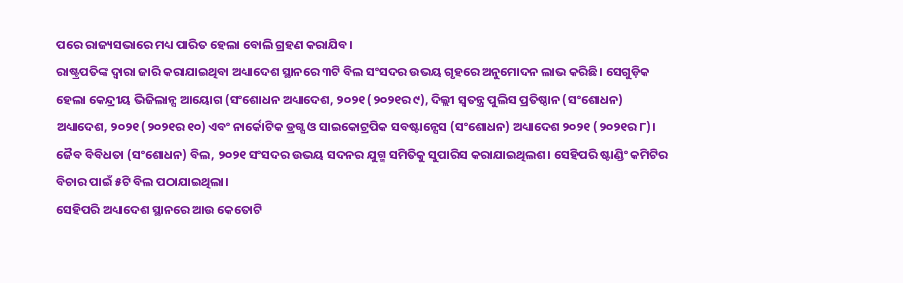ପରେ ରାଜ୍ୟସଭାରେ ମଧ୍ୟ ପାରିତ ହେଲା ବୋଲି ଗ୍ରହଣ କରାଯିବ।
ରାଷ୍ଟ୍ରପତିଙ୍କ ଦ୍ବାରା ଜାରି କରାଯାଇଥିବା ଅଧ୍ୟାଦେଶ ସ୍ଥାନରେ ୩ଟି ବିଲ ସଂସଦର ଉଭୟ ଗୃହରେ ଅନୁମୋଦନ ଲାଭ କରିଛି। ସେଗୁଡ଼ିକ ହେଲା କେନ୍ଦ୍ରୀୟ ଭିଜିଲାନ୍ସ ଆୟୋଗ (ସଂଶୋଧନ ଅଧ୍ୟାଦେଶ, ୨୦୨୧ (୨୦୨୧ର ୯), ଦିଲ୍ଲୀ ସ୍ବତନ୍ତ୍ର ପୁଲିସ ପ୍ରତିଷ୍ଠାନ (ସଂଶୋଧନ) ଅଧ୍ୟାଦେଶ, ୨୦୨୧ (୨୦୨୧ର ୧୦) ଏବଂ ନାର୍କୋଟିକ ଡ୍ରଗ୍ସ ଓ ସାଇକୋଟ୍ରପିକ ସବଷ୍ଟାନ୍ସେସ (ସଂଶୋଧନ) ଅଧ୍ୟାଦେଶ ୨୦୨୧ (୨୦୨୧ର ୮)।
ଜୈବ ବିବିଧତା (ସଂଶୋଧନ) ବିଲ, ୨୦୨୧ ସଂସଦର ଉଭୟ ସଦନର ଯୁଗ୍ମ ସମିତିକୁ ସୁପାରିସ କରାଯାଇଥିଲଶ। ସେହିପରି ଷ୍ଟାଣ୍ଡିଂ କମିଟିର ବିଚାର ପାଇଁ ୫ଟି ବିଲ ପଠାଯାଇଥିଲା।
ସେହିପରି ଅଧ୍ୟାଦେଶ ସ୍ଥାନରେ ଆଉ କେତୋଟି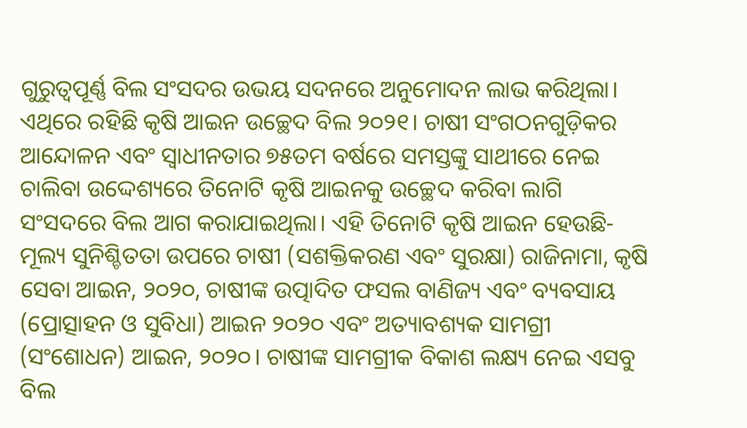ଗୁରୁତ୍ବପୂର୍ଣ୍ଣ ବିଲ ସଂସଦର ଉଭୟ ସଦନରେ ଅନୁମୋଦନ ଲାଭ କରିଥିଲା। ଏଥିରେ ରହିଛି କୃଷି ଆଇନ ଉଚ୍ଛେଦ ବିଲ ୨୦୨୧। ଚାଷୀ ସଂଗଠନଗୁଡ଼ିକର ଆନ୍ଦୋଳନ ଏବଂ ସ୍ବାଧୀନତାର ୭୫ତମ ବର୍ଷରେ ସମସ୍ତଙ୍କୁ ସାଥୀରେ ନେଇ ଚାଲିବା ଉଦ୍ଦେଶ୍ୟରେ ତିନୋଟି କୃଷି ଆଇନକୁ ଉଚ୍ଛେଦ କରିବା ଲାଗି ସଂସଦରେ ବିଲ ଆଗ କରାଯାଇଥିଲା। ଏହି ତିନୋଟି କୃଷି ଆଇନ ହେଉଛି-ମୂଲ୍ୟ ସୁନିଶ୍ଚିତତା ଉପରେ ଚାଷୀ (ସଶକ୍ତିକରଣ ଏବଂ ସୁରକ୍ଷା) ରାଜିନାମା, କୃଷି ସେବା ଆଇନ, ୨୦୨୦, ଚାଷୀଙ୍କ ଉତ୍ପାଦିତ ଫସଲ ବାଣିଜ୍ୟ ଏବଂ ବ୍ୟବସାୟ (ପ୍ରୋତ୍ସାହନ ଓ ସୁବିଧା) ଆଇନ ୨୦୨୦ ଏବଂ ଅତ୍ୟାବଶ୍ୟକ ସାମଗ୍ରୀ (ସଂଶୋଧନ) ଆଇନ, ୨୦୨୦। ଚାଷୀଙ୍କ ସାମଗ୍ରୀକ ବିକାଶ ଲକ୍ଷ୍ୟ ନେଇ ଏସବୁ ବିଲ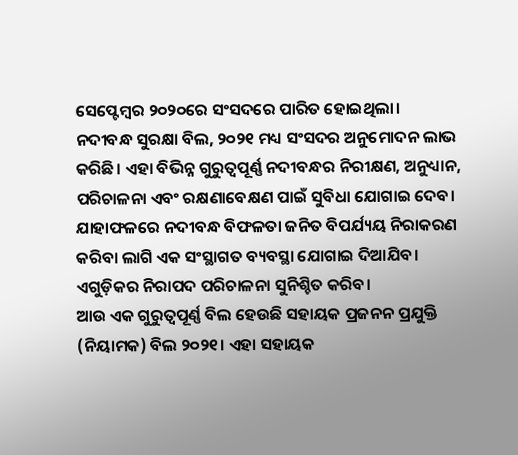ସେପ୍ଟେମ୍ବର ୨୦୨୦ରେ ସଂସଦରେ ପାରିତ ହୋଇଥିଲା।
ନଦୀବନ୍ଧ ସୁରକ୍ଷା ବିଲ, ୨୦୨୧ ମଧ୍ୟ ସଂସଦର ଅନୁମୋଦନ ଲାଭ କରିଛି। ଏହା ବିଭିନ୍ନ ଗୁରୁତ୍ବପୂର୍ଣ୍ଣ ନଦୀବନ୍ଧର ନିରୀକ୍ଷଣ, ଅନୁଧ୍ୟାନ, ପରିଚାଳନା ଏବଂ ରକ୍ଷଣାବେକ୍ଷଣ ପାଇଁ ସୁବିଧା ଯୋଗାଇ ଦେବ। ଯାହାଫଳରେ ନଦୀବନ୍ଧ ବିଫଳତା ଜନିତ ବିପର୍ଯ୍ୟୟ ନିରାକରଣ କରିବା ଲାଗି ଏକ ସଂସ୍ଥାଗତ ବ୍ୟବସ୍ଥା ଯୋଗାଇ ଦିଆଯିବ। ଏଗୁଡ଼ିକର ନିରାପଦ ପରିଚାଳନା ସୁନିଶ୍ଚିତ କରିବ।
ଆଉ ଏକ ଗୁରୁତ୍ବପୂର୍ଣ୍ଣ ବିଲ ହେଉଛି ସହାୟକ ପ୍ରଜନନ ପ୍ରଯୁକ୍ତି (ନିୟାମକ) ବିଲ ୨୦୨୧। ଏହା ସହାୟକ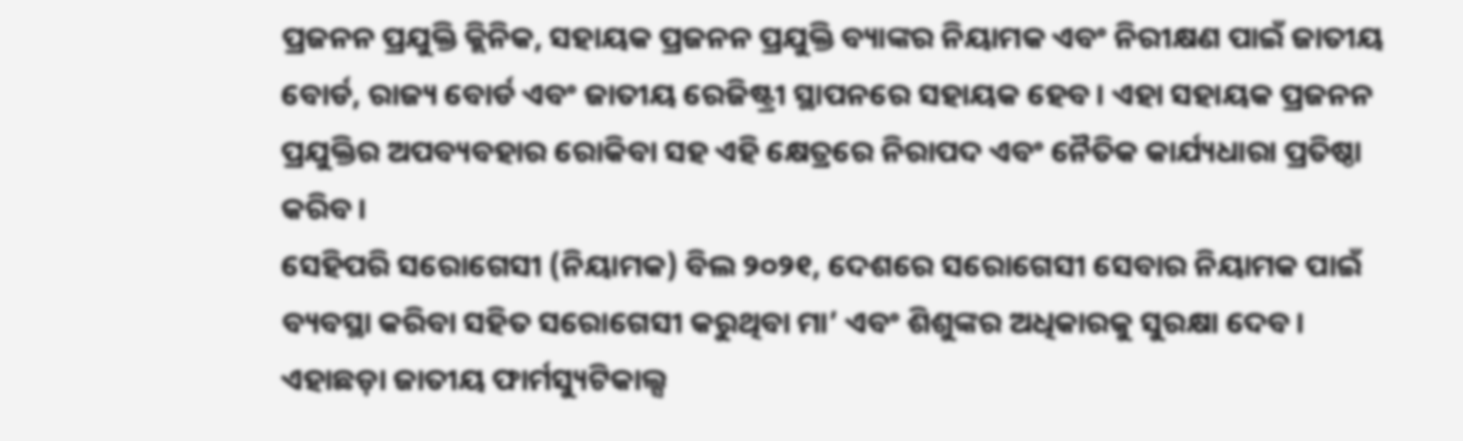ପ୍ରଜନନ ପ୍ରଯୁକ୍ତି କ୍ଲିନିକ, ସହାୟକ ପ୍ରଜନନ ପ୍ରଯୁକ୍ତି ବ୍ୟାଙ୍କର ନିୟାମକ ଏବଂ ନିରୀକ୍ଷଣ ପାଇଁ ଜାତୀୟ ବୋର୍ଡ, ରାଜ୍ୟ ବୋର୍ଡ ଏବଂ ଜାତୀୟ ରେଜିଷ୍ଟ୍ରୀ ସ୍ଥାପନରେ ସହାୟକ ହେବ। ଏହା ସହାୟକ ପ୍ରଜନନ ପ୍ରଯୁକ୍ତିର ଅପବ୍ୟବହାର ରୋକିବା ସହ ଏହି କ୍ଷେତ୍ରରେ ନିରାପଦ ଏବଂ ନୈତିକ କାର୍ଯ୍ୟଧାରା ପ୍ରତିଷ୍ଠା କରିବ।
ସେହିପରି ସରୋଗେସୀ (ନିୟାମକ) ବିଲ ୨୦୨୧, ଦେଶରେ ସରୋଗେସୀ ସେବାର ନିୟାମକ ପାଇଁ ବ୍ୟବସ୍ଥା କରିବା ସହିତ ସରୋଗେସୀ କରୁଥିବା ମା’ ଏବଂ ଶିଶୁଙ୍କର ଅଧିକାରକୁ ସୁରକ୍ଷା ଦେବ। ଏହାଛଡ଼ା ଜାତୀୟ ଫାର୍ମସ୍ୟୁଟିକାଲ୍ସ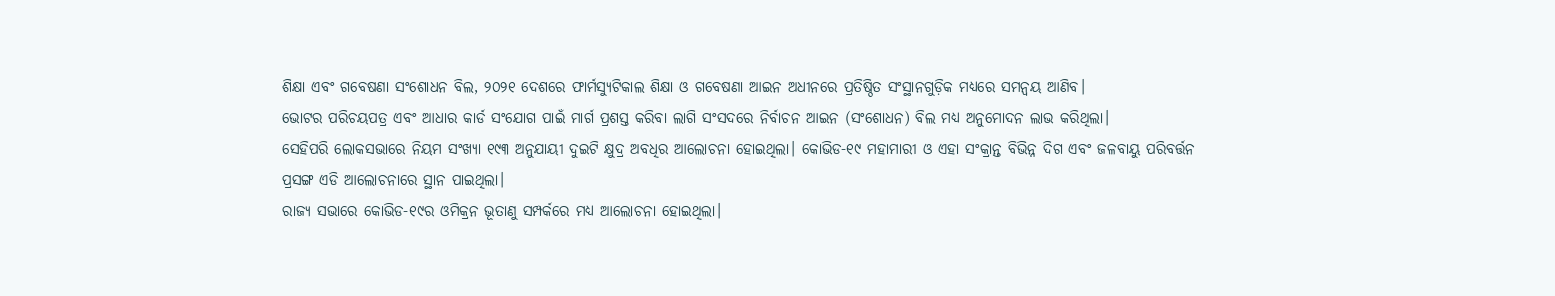ଶିକ୍ଷା ଏବଂ ଗବେଷଣା ସଂଶୋଧନ ବିଲ, ୨୦୨୧ ଦେଶରେ ଫାର୍ମସ୍ୟୁଟିକାଲ ଶିକ୍ଷା ଓ ଗବେଷଣା ଆଇନ ଅଧୀନରେ ପ୍ରତିଷ୍ଠିତ ସଂସ୍ଥାନଗୁଡ଼ିକ ମଧ୍ୟରେ ସମନ୍ବୟ ଆଣିବ।
ଭୋଟର ପରିଚୟପତ୍ର ଏବଂ ଆଧାର କାର୍ଡ ସଂଯୋଗ ପାଇଁ ମାର୍ଗ ପ୍ରଶସ୍ତ କରିବା ଲାଗି ସଂସଦରେ ନିର୍ବାଚନ ଆଇନ (ସଂଶୋଧନ) ବିଲ ମଧ୍ୟ ଅନୁମୋଦନ ଲାଭ କରିଥିଲା।
ସେହିପରି ଲୋକସଭାରେ ନିୟମ ସଂଖ୍ୟା ୧୯୩ ଅନୁଯାୟୀ ଦୁଇଟି କ୍ଷୁଦ୍ର ଅବଧିର ଆଲୋଚନା ହୋଇଥିଲା। କୋଭିଡ-୧୯ ମହାମାରୀ ଓ ଏହା ସଂକ୍ରାନ୍ତ ବିଭିନ୍ନ ଦିଗ ଏବଂ ଜଳବାୟୁ ପରିବର୍ତ୍ତନ ପ୍ରସଙ୍ଗ ଏଡି ଆଲୋଚନାରେ ସ୍ଥାନ ପାଇଥିଲା।
ରାଜ୍ୟ ସଭାରେ କୋଭିଡ-୧୯ର ଓମିକ୍ରନ ଭୂତାଣୁ ସମ୍ପର୍କରେ ମଧ୍ୟ ଆଲୋଚନା ହୋଇଥିଲା।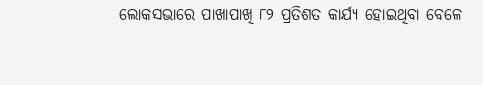ଲୋକସଭାରେ ପାଖାପାଖି ୮୨ ପ୍ରତିଶତ କାର୍ଯ୍ୟ ହୋଇଥିବା ବେଳେ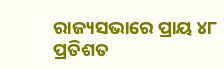ରାଜ୍ୟସଭାରେ ପ୍ରାୟ ୪୮ ପ୍ରତିଶତ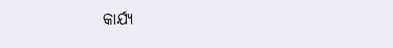କାର୍ଯ୍ୟ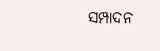ସମ୍ପାଦନ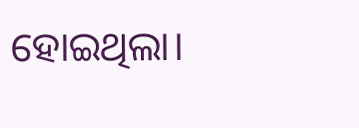ହୋଇଥିଲା।